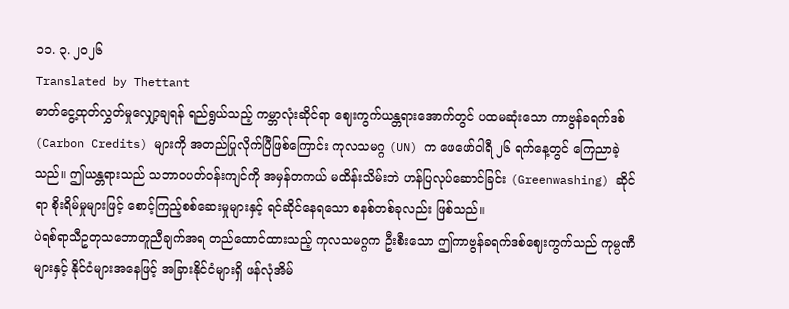၁၁. ၃. ၂၀၂၆
Translated by Thettant
ဓာတ်ငွေ့ထုတ်လွှတ်မှုလျှော့ချရန် ရည်ရွယ်သည့် ကမ္ဘာလုံးဆိုင်ရာ ဈေးကွက်ယန္တရားအောက်တွင် ပထမဆုံးသော ကာဗွန်ခရက်ဒစ် (Carbon Credits) များကို အတည်ပြုလိုက်ပြီဖြစ်ကြောင်း ကုလသမဂ္ဂ (UN) က ဖေဖော်ဝါရီ ၂၆ ရက်နေ့တွင် ကြေညာခဲ့သည်။ ဤယန္တရားသည် သဘာဝပတ်ဝန်းကျင်ကို အမှန်တကယ် မထိန်းသိမ်းဘဲ ဟန်ပြလုပ်ဆောင်ခြင်း (Greenwashing) ဆိုင်ရာ စိုးရိမ်မှုများဖြင့် စောင့်ကြည့်စစ်ဆေးမှုများနှင့် ရင်ဆိုင်နေရသော စနစ်တစ်ခုလည်း ဖြစ်သည်။
ပဲရစ်ရာသီဥတုသဘောတူညီချက်အရ တည်ထောင်ထားသည့် ကုလသမဂ္ဂက ဦးစီးသော ဤကာဗွန်ခရက်ဒစ်ဈေးကွက်သည် ကုမ္ပဏီများနှင့် နိုင်ငံများအနေဖြင့် အခြားနိုင်ငံများရှိ ဖန်လုံအိမ်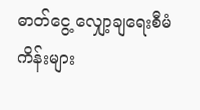ဓာတ်ငွေ့ လျှော့ချရေးစီမံကိန်းများ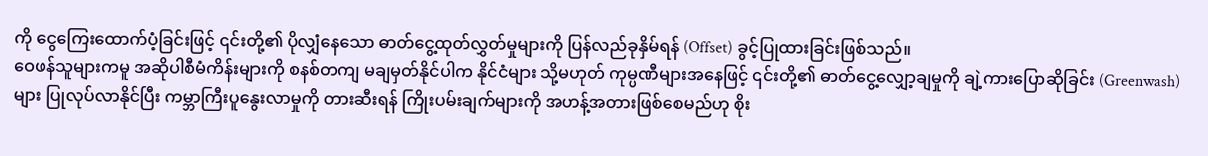ကို ငွေကြေးထောက်ပံ့ခြင်းဖြင့် ၎င်းတို့၏ ပိုလျှံနေသော ဓာတ်ငွေ့ထုတ်လွှတ်မှုများကို ပြန်လည်ခုနှိမ်ရန် (Offset) ခွင့်ပြုထားခြင်းဖြစ်သည်။
ဝေဖန်သူများကမူ အဆိုပါစီမံကိန်းများကို စနစ်တကျ မချမှတ်နိုင်ပါက နိုင်ငံများ သို့မဟုတ် ကုမ္ပဏီများအနေဖြင့် ၎င်းတို့၏ ဓာတ်ငွေ့လျှော့ချမှုကို ချဲ့ကားပြောဆိုခြင်း (Greenwash) များ ပြုလုပ်လာနိုင်ပြီး ကမ္ဘာကြီးပူနွေးလာမှုကို တားဆီးရန် ကြိုးပမ်းချက်များကို အဟန့်အတားဖြစ်စေမည်ဟု စိုး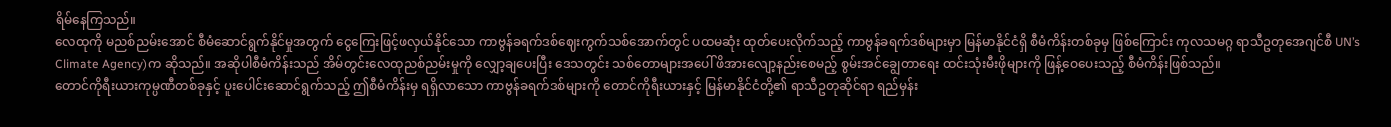ရိမ်နေကြသည်။
လေထုကို မညစ်ညမ်းအောင် စီမံဆောင်ရွက်နိုင်မှုအတွက် ငွေကြေးဖြင့်ဖလှယ်နိုင်သော ကာဗွန်ခရက်ဒစ်ဈေးကွက်သစ်အောက်တွင် ပထမဆုံး ထုတ်ပေးလိုက်သည့် ကာဗွန်ခရက်ဒစ်များမှာ မြန်မာနိုင်ငံရှိ စီမံကိန်းတစ်ခုမှ ဖြစ်ကြောင်း ကုလသမဂ္ဂ ရာသီဥတုအေဂျင်စီ UN’s Climate Agency)က ဆိုသည်။ အဆိုပါစီမံကိန်းသည် အိမ်တွင်းလေထုညစ်ညမ်းမှုကို လျှော့ချပေးပြီး ဒေသတွင်း သစ်တောများအပေါ် ဖိအားလျော့နည်းစေမည့် စွမ်းအင်ချွေတာရေး ထင်းသုံးမီးဖိုများကို ဖြန့်ဝေပေးသည့် စီမံကိန်းဖြစ်သည်။
တောင်ကိုရီးယားကုမ္ပဏီတစ်ခုနှင့် ပူးပေါင်းဆောင်ရွက်သည့် ဤစီမံကိန်းမှ ရရှိလာသော ကာဗွန်ခရက်ဒစ်များကို တောင်ကိုရီးယားနှင့် မြန်မာနိုင်ငံတို့၏ ရာသီဥတုဆိုင်ရာ ရည်မှန်း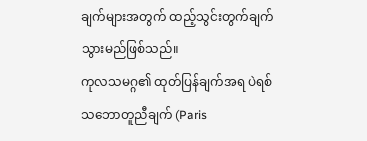ချက်များအတွက် ထည့်သွင်းတွက်ချက်သွားမည်ဖြစ်သည်။
ကုလသမဂ္ဂ၏ ထုတ်ပြန်ချက်အရ ပဲရစ်သဘောတူညီချက် (Paris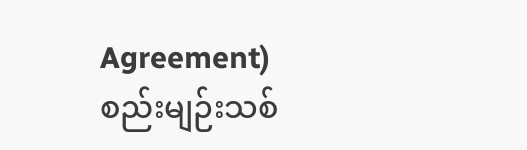Agreement) စည်းမျဉ်းသစ်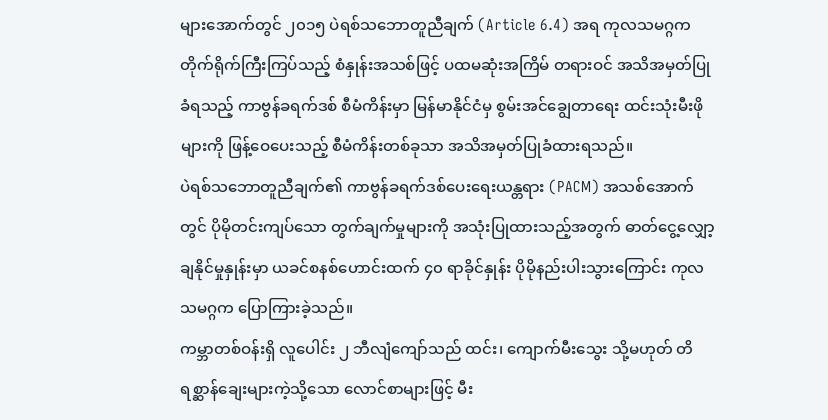များအောက်တွင် ၂၀၁၅ ပဲရစ်သဘောတူညီချက် (Article 6.4) အရ ကုလသမဂ္ဂက တိုက်ရိုက်ကြီးကြပ်သည့် စံနှုန်းအသစ်ဖြင့် ပထမဆုံးအကြိမ် တရားဝင် အသိအမှတ်ပြုခံရသည့် ကာဗွန်ခရက်ဒစ် စီမံကိန်းမှာ မြန်မာနိုင်ငံမှ စွမ်းအင်ချွေတာရေး ထင်းသုံးမီးဖိုများကို ဖြန့်ဝေပေးသည့် စီမံကိန်းတစ်ခုသာ အသိအမှတ်ပြုခံထားရသည်။
ပဲရစ်သဘောတူညီချက်၏ ကာဗွန်ခရက်ဒစ်ပေးရေးယန္တရား (PACM) အသစ်အောက်တွင် ပိုမိုတင်းကျပ်သော တွက်ချက်မှုများကို အသုံးပြုထားသည့်အတွက် ဓာတ်ငွေ့လျှော့ချနိုင်မှုနှုန်းမှာ ယခင်စနစ်ဟောင်းထက် ၄၀ ရာခိုင်နှုန်း ပိုမိုနည်းပါးသွားကြောင်း ကုလသမဂ္ဂက ပြောကြားခဲ့သည်။
ကမ္ဘာတစ်ဝန်းရှိ လူပေါင်း ၂ ဘီလျံကျော်သည် ထင်း၊ ကျောက်မီးသွေး သို့မဟုတ် တိရစ္ဆာန်ချေးများကဲ့သို့သော လောင်စာများဖြင့် မီး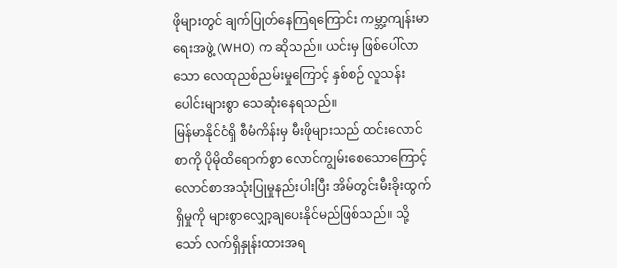ဖိုများတွင် ချက်ပြုတ်နေကြရကြောင်း ကမ္ဘာ့ကျန်းမာရေးအဖွဲ့ (WHO) က ဆိုသည်။ ယင်းမှ ဖြစ်ပေါ်လာသော လေထုညစ်ညမ်းမှုကြောင့် နှစ်စဉ် လူသန်းပေါင်းများစွာ သေဆုံးနေရသည်။
မြန်မာနိုင်ငံရှိ စီမံကိန်းမှ မီးဖိုများသည် ထင်းလောင်စာကို ပိုမိုထိရောက်စွာ လောင်ကျွမ်းစေသောကြောင့် လောင်စာအသုံးပြုမှုနည်းပါးပြီး အိမ်တွင်းမီးခိုးထွက်ရှိမှုကို များစွာလျှော့ချပေးနိုင်မည်ဖြစ်သည်။ သို့သော် လက်ရှိနှုန်းထားအရ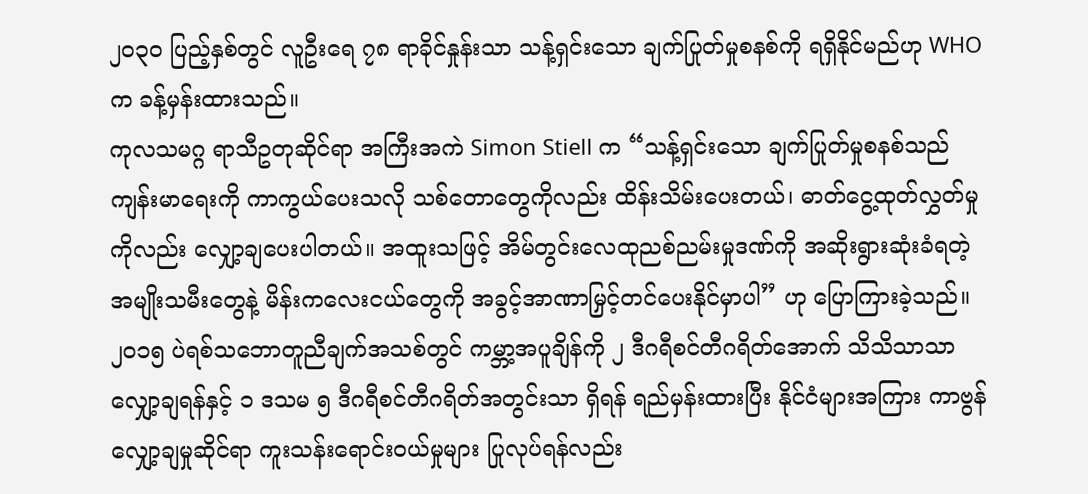၂၀၃၀ ပြည့်နှစ်တွင် လူဦးရေ ၇၈ ရာခိုင်နှုန်းသာ သန့်ရှင်းသော ချက်ပြုတ်မှုစနစ်ကို ရရှိနိုင်မည်ဟု WHO က ခန့်မှန်းထားသည်။
ကုလသမဂ္ဂ ရာသီဥတုဆိုင်ရာ အကြီးအကဲ Simon Stiell က “သန့်ရှင်းသော ချက်ပြုတ်မှုစနစ်သည် ကျန်းမာရေးကို ကာကွယ်ပေးသလို သစ်တောတွေကိုလည်း ထိန်းသိမ်းပေးတယ်၊ ဓာတ်ငွေ့ထုတ်လွှတ်မှုကိုလည်း လျှော့ချပေးပါတယ်။ အထူးသဖြင့် အိမ်တွင်းလေထုညစ်ညမ်းမှုဒဏ်ကို အဆိုးရွားဆုံးခံရတဲ့ အမျိုးသမီးတွေနဲ့ မိန်းကလေးငယ်တွေကို အခွင့်အာဏာမြှင့်တင်ပေးနိုင်မှာပါ” ဟု ပြောကြားခဲ့သည်။
၂၀၁၅ ပဲရစ်သဘောတူညီချက်အသစ်တွင် ကမ္ဘာ့အပူချိန်ကို ၂ ဒီဂရီစင်တီဂရိတ်အောက် သိသိသာသာ လျှော့ချရန်နှင့် ၁ ဒသမ ၅ ဒီဂရီစင်တီဂရိတ်အတွင်းသာ ရှိရန် ရည်မှန်းထားပြီး နိုင်ငံများအကြား ကာဗွန်လျှော့ချမှုဆိုင်ရာ ကူးသန်းရောင်းဝယ်မှုများ ပြုလုပ်ရန်လည်း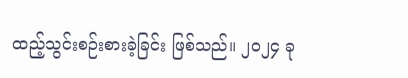ထည့်သွင်းစဉ်းစားခဲ့ခြင်း ဖြစ်သည်။ ၂၀၂၄ ခု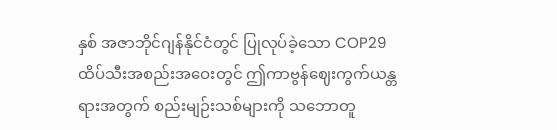နှစ် အဇာဘိုင်ဂျန်နိုင်ငံတွင် ပြုလုပ်ခဲ့သော COP29 ထိပ်သီးအစည်းအဝေးတွင် ဤကာဗွန်ဈေးကွက်ယန္တရားအတွက် စည်းမျဉ်းသစ်များကို သဘောတူ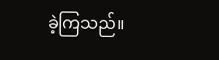ခဲ့ကြသည်။